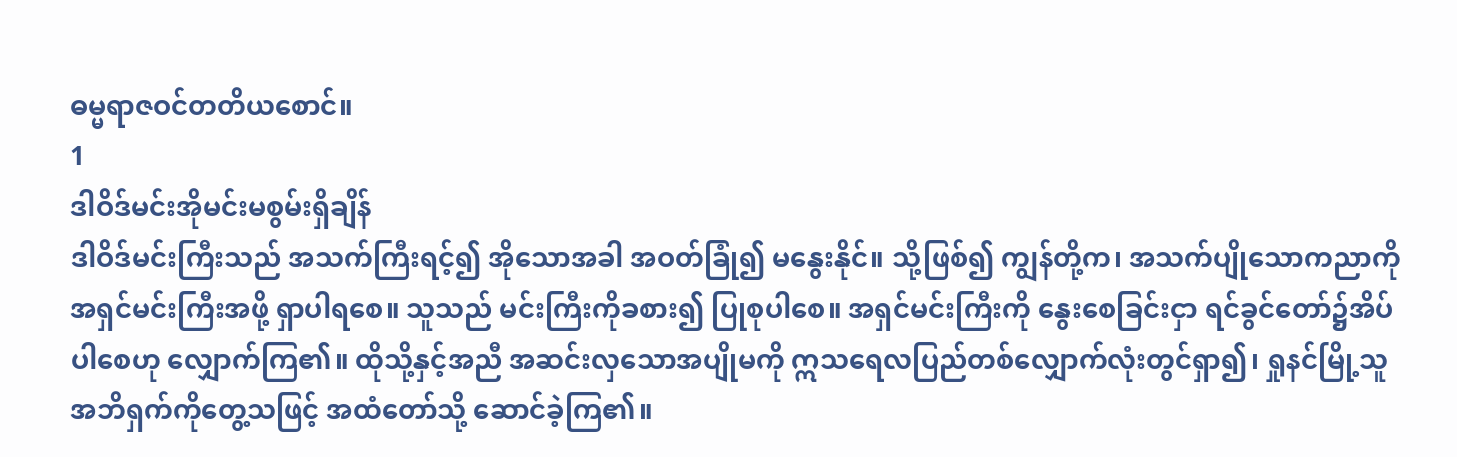ဓမ္မရာဇဝင်တတိယစောင်။
1
ဒါဝိဒ်မင်းအိုမင်းမစွမ်းရှိချိန်
ဒါဝိဒ်မင်းကြီးသည် အသက်ကြီးရင့်၍ အိုသောအခါ အဝတ်ခြုံ၍ မနွေးနိုင်။ သို့ဖြစ်၍ ကျွန်တို့က၊ အသက်ပျိုသောကညာကို အရှင်မင်းကြီးအဖို့ ရှာပါရစေ။ သူသည် မင်းကြီးကိုခစား၍ ပြုစုပါစေ။ အရှင်မင်းကြီးကို နွေးစေခြင်းငှာ ရင်ခွင်တော်၌အိပ်ပါစေဟု လျှောက်ကြ၏။ ထိုသို့နှင့်အညီ အဆင်းလှသောအပျိုမကို ဣသရေလပြည်တစ်လျှောက်လုံးတွင်ရှာ၍၊ ရှုနင်မြို့သူအဘိရှက်ကိုတွေ့သဖြင့် အထံတော်သို့ ဆောင်ခဲ့ကြ၏။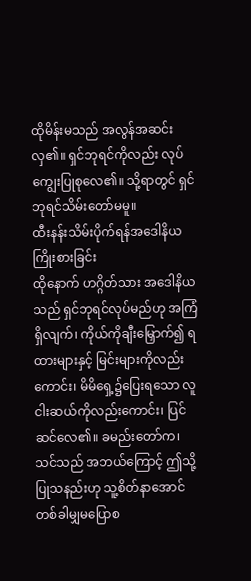ထိုမိန်းမသည် အလွန်အဆင်းလှ၏။ ရှင်ဘုရင်ကိုလည်း လုပ်ကျွေးပြုစုလေ၏။ သို့ရာတွင် ရှင်ဘုရင်သိမ်းတော်မမူ။
ထီးနန်းသိမ်းပိုက်ရန်အဒေါနိယကြိုးစားခြင်း
ထိုနောက် ဟဂ္ဂိတ်သား အဒေါနိယသည် ရှင်ဘုရင်လုပ်မည်ဟု အကြံရှိလျက်၊ ကိုယ်ကိုချီးမြှောက်၍ ရထားများနှင့် မြင်းများကိုလည်းကောင်း၊ မိမိရှေ့၌ပြေးရသော လူငါးဆယ်ကိုလည်းကောင်း၊ ပြင်ဆင်လေ၏။ ခမည်းတော်က၊ သင်သည် အဘယ်ကြောင့် ဤသို့ပြုသနည်းဟု သူ့စိတ်နာအောင် တစ်ခါမျှမပြောစ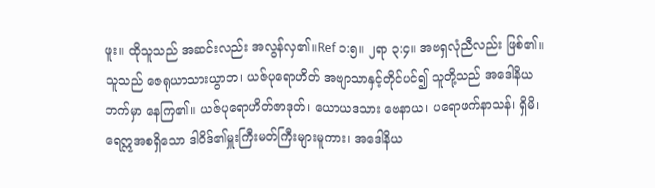ဖူး။ ထိုသူသည် အဆင်းလည်း အလွန်လှ၏။Ref ၁:၅။ ၂ရာ ၃:၄။ အဗရှလုံညီလည်း ဖြစ်၏။ သူသည် ဇေရုယာသားယွာဘ၊ ယဇ်ပုရောဟိတ် အဗျာသာနှင့်တိုင်ပင်၍ သူတို့သည် အဒေါနိယဘက်မှာ နေကြ၏။ ယဇ်ပုရောဟိတ်ဇာဒုတ်၊ ယောယဒသား ဗေနာယ၊ ပရောဖက်နာသန်၊ ရှိမိ၊ ရေဣအစရှိသော ဒါဝိဒ်၏မှူးကြီးမတ်ကြီးများမူကား၊ အဒေါနိယ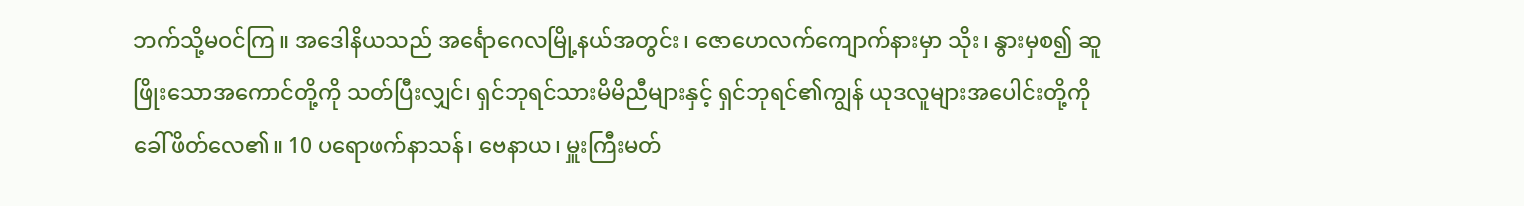ဘက်သို့မဝင်ကြ။ အဒေါနိယသည် အင်္ရောဂေလမြို့နယ်အတွင်း၊ ဇောဟေလက်ကျောက်နားမှာ သိုး၊ နွားမှစ၍ ဆူဖြိုးသောအကောင်တို့ကို သတ်ပြီးလျှင်၊ ရှင်ဘုရင်သားမိမိညီများနှင့် ရှင်ဘုရင်၏ကျွန် ယုဒလူများအပေါင်းတို့ကို ခေါ်ဖိတ်လေ၏။ 10 ပရောဖက်နာသန်၊ ဗေနာယ၊ မှူးကြီးမတ်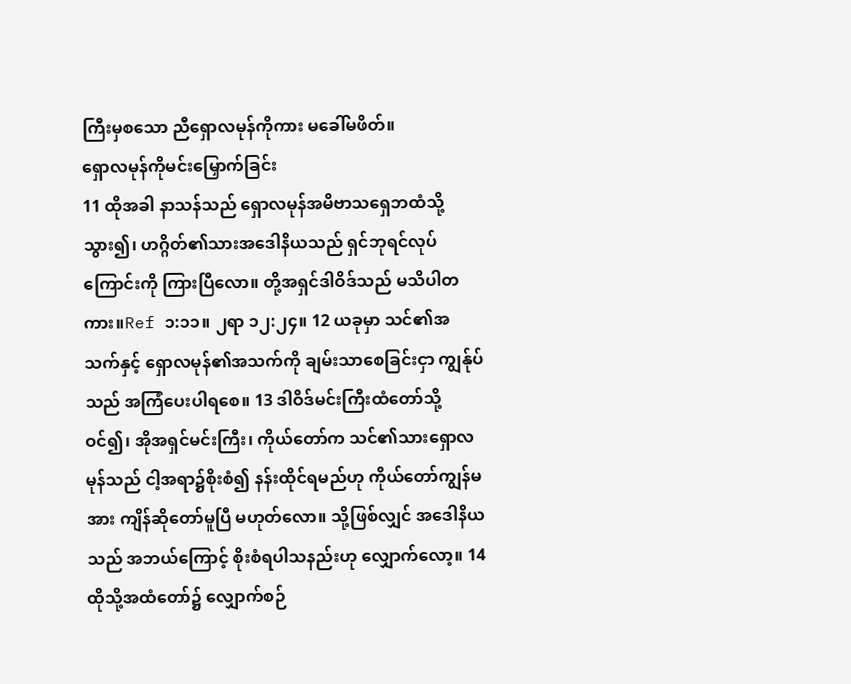ကြီးမှစသော ညီရှောလမုန်ကိုကား မခေါ်မဖိတ်။
ရှောလမုန်ကိုမင်းမြှောက်ခြင်း
11 ထိုအခါ နာသန်သည် ရှောလမုန်အမိဗာသရှေဘထံသို့သွား၍၊ ဟဂ္ဂိတ်၏သားအဒေါနိယသည် ရှင်ဘုရင်လုပ်ကြောင်းကို ကြားပြီလော။ တို့အရှင်ဒါဝိဒ်သည် မသိပါတကား။Ref ၁:၁၁။ ၂ရာ ၁၂:၂၄။ 12 ယခုမှာ သင်၏အသက်နှင့် ရှောလမုန်၏အသက်ကို ချမ်းသာစေခြင်းငှာ ကျွန်ုပ်သည် အကြံပေးပါရစေ။ 13 ဒါဝိဒ်မင်းကြီးထံတော်သို့ဝင်၍၊ အိုအရှင်မင်းကြီး၊ ကိုယ်တော်က သင်၏သားရှောလမုန်သည် ငါ့အရာ၌စိုးစံ၍ နန်းထိုင်ရမည်ဟု ကိုယ်တော်ကျွန်မအား ကျိန်ဆိုတော်မူပြီ မဟုတ်လော။ သို့ဖြစ်လျှင် အဒေါနိယသည် အဘယ်ကြောင့် စိုးစံရပါသနည်းဟု လျှောက်လော့။ 14 ထိုသို့အထံတော်၌ လျှောက်စဉ်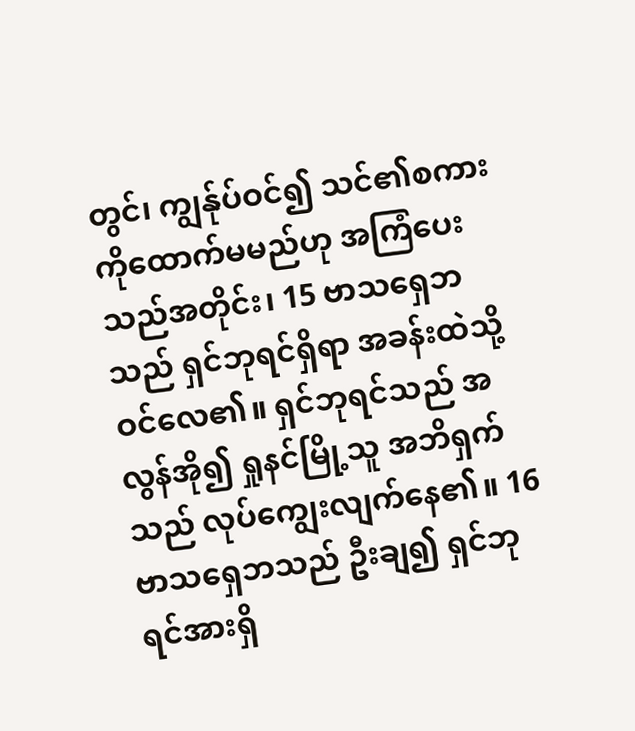တွင်၊ ကျွန်ုပ်ဝင်၍ သင်၏စကားကိုထောက်မမည်ဟု အကြံပေးသည်အတိုင်း၊ 15 ဗာသရှေဘသည် ရှင်ဘုရင်ရှိရာ အခန်းထဲသို့ဝင်လေ၏။ ရှင်ဘုရင်သည် အလွန်အို၍ ရှုနင်မြို့သူ အဘိရှက်သည် လုပ်ကျွေးလျက်နေ၏။ 16 ဗာသရှေဘသည် ဦးချ၍ ရှင်ဘုရင်အားရှိ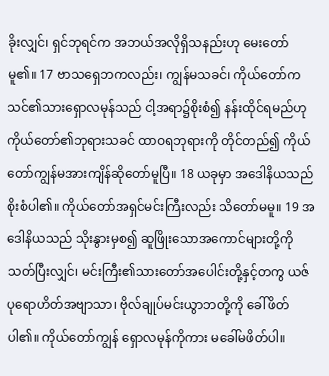ခိုးလျှင်၊ ရှင်ဘုရင်က အဘယ်အလိုရှိသနည်းဟု မေးတော်မူ၏။ 17 ဗာသရှေဘကလည်း၊ ကျွန်မသခင်၊ ကိုယ်တော်က သင်၏သားရှောလမုန်သည် ငါ့အရာ၌စိုးစံ၍ နန်းထိုင်ရမည်ဟု ကိုယ်တော်၏ဘုရားသခင် ထာဝရဘုရားကို တိုင်တည်၍ ကိုယ်တော်ကျွန်မအားကျိန်ဆိုတော်မူပြီ။ 18 ယခုမှာ အဒေါနိယသည် စိုးစံပါ၏။ ကိုယ်တော်အရှင်မင်းကြီးလည်း သိတော်မမူ။ 19 အဒေါနိယသည် သိုးနွားမှစ၍ ဆူဖြိုးသောအကောင်များတို့ကို သတ်ပြီးလျှင်၊ မင်းကြီး၏သားတော်အပေါင်းတို့နှင့်တကွ ယဇ်ပုရောဟိတ်အဗျာသာ၊ ဗိုလ်ချုပ်မင်းယွာဘတို့ကို ခေါ်ဖိတ်ပါ၏။ ကိုယ်တော်ကျွန် ရှောလမုန်ကိုကား မခေါ်မဖိတ်ပါ။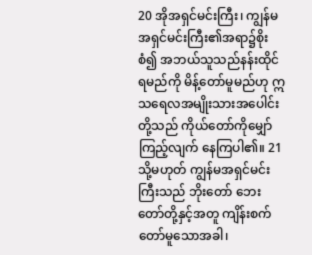20 အိုအရှင်မင်းကြီး၊ ကျွန်မအရှင်မင်းကြီး၏အရာ၌စိုးစံ၍ အဘယ်သူသည်နန်းထိုင်ရမည်ကို မိန့်တော်မူမည်ဟု ဣသရေလအမျိုးသားအပေါင်းတို့သည် ကိုယ်တော်ကိုမျှော်ကြည့်လျက် နေကြပါ၏။ 21 သို့မဟုတ် ကျွန်မအရှင်မင်းကြီးသည် ဘိုးတော် ဘေးတော်တို့နှင့်အတူ ကျိန်းစက်တော်မူသောအခါ၊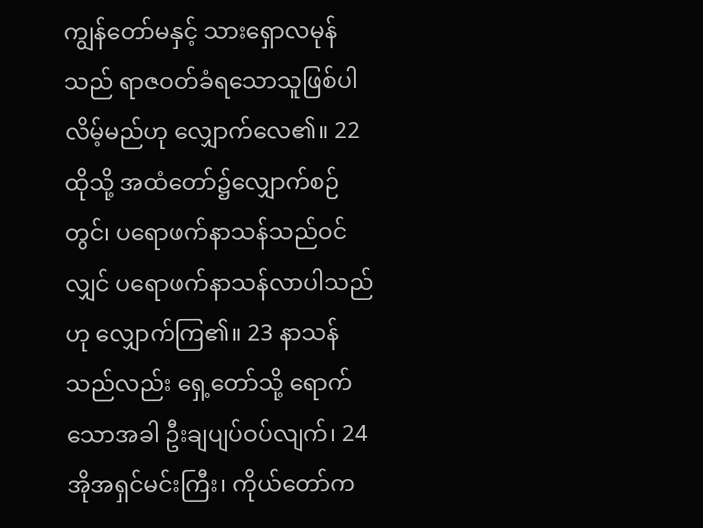ကျွန်တော်မနှင့် သားရှောလမုန်သည် ရာဇဝတ်ခံရသောသူဖြစ်ပါလိမ့်မည်ဟု လျှောက်လေ၏။ 22 ထိုသို့ အထံတော်၌လျှောက်စဉ်တွင်၊ ပရောဖက်နာသန်သည်ဝင်လျှင် ပရောဖက်နာသန်လာပါသည်ဟု လျှောက်ကြ၏။ 23 နာသန်သည်လည်း ရှေ့တော်သို့ ရောက်သောအခါ ဦးချပျပ်ဝပ်လျက်၊ 24 အိုအရှင်မင်းကြီး၊ ကိုယ်တော်က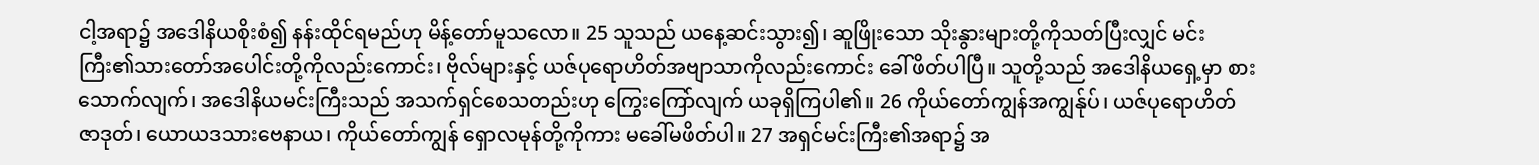ငါ့အရာ၌ အဒေါနိယစိုးစံ၍ နန်းထိုင်ရမည်ဟု မိန့်တော်မူသလော။ 25 သူသည် ယနေ့ဆင်းသွား၍၊ ဆူဖြိုးသော သိုးနွားများတို့ကိုသတ်ပြီးလျှင် မင်းကြီး၏သားတော်အပေါင်းတို့ကိုလည်းကောင်း၊ ဗိုလ်များနှင့် ယဇ်ပုရောဟိတ်အဗျာသာကိုလည်းကောင်း ခေါ်ဖိတ်ပါပြီ။ သူတို့သည် အဒေါနိယရှေ့မှာ စားသောက်လျက်၊ အဒေါနိယမင်းကြီးသည် အသက်ရှင်စေသတည်းဟု ကြွေးကြော်လျက် ယခုရှိကြပါ၏။ 26 ကိုယ်တော်ကျွန်အကျွန်ုပ်၊ ယဇ်ပုရောဟိတ် ဇာဒုတ်၊ ယောယဒသားဗေနာယ၊ ကိုယ်တော်ကျွန် ရှောလမုန်တို့ကိုကား မခေါ်မဖိတ်ပါ။ 27 အရှင်မင်းကြီး၏အရာ၌ အ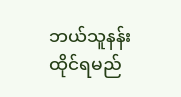ဘယ်သူနန်းထိုင်ရမည်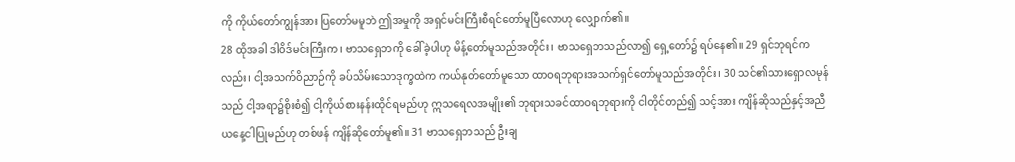ကို ကိုယ်တော်ကျွန်အား ပြတော်မမူဘဲ ဤအမှုကို အရှင်မင်းကြီးစီရင်တော်မူပြီလောဟု လျှောက်၏။
28 ထိုအခါ ဒါဝိဒ်မင်းကြီးက၊ ဗာသရှေဘကို ခေါ်ခဲ့ပါဟု မိန့်တော်မူသည်အတိုင်း၊ ဗာသရှေဘသည်လာ၍ ရှေ့တော်၌ ရပ်နေ၏။ 29 ရှင်ဘုရင်ကလည်း၊ ငါ့အသက်ဝိညာဉ်ကို ခပ်သိမ်းသောဒုက္ခထဲက ကယ်နုတ်တော်မူသော ထာဝရဘုရားအသက်ရှင်တော်မူသည်အတိုင်း၊ 30 သင်၏သားရှောလမုန်သည် ငါ့အရာ၌စိုးစံ၍ ငါ့ကိုယ်စားနန်းထိုင်ရမည်ဟု ဣသရေလအမျိုး၏ ဘုရားသခင်ထာဝရဘုရားကို ငါတိုင်တည်၍ သင့်အား ကျိန်ဆိုသည်နှင့်အညီ ယနေ့ငါပြုမည်ဟု တစ်ဖန် ကျိန်ဆိုတော်မူ၏။ 31 ဗာသရှေဘသည် ဦးချ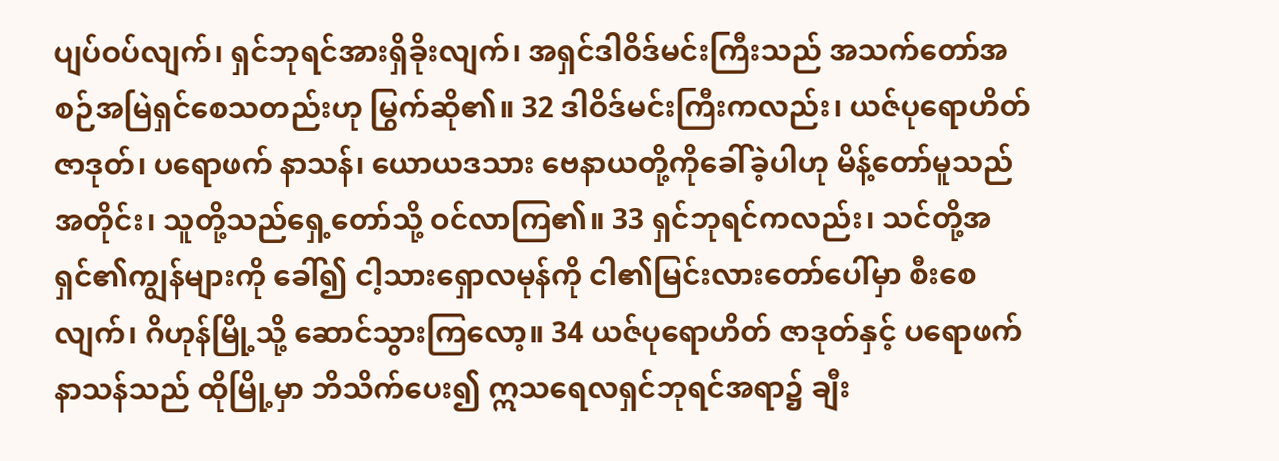ပျပ်ဝပ်လျက်၊ ရှင်ဘုရင်အားရှိခိုးလျက်၊ အရှင်ဒါဝိဒ်မင်းကြီးသည် အသက်တော်အစဉ်အမြဲရှင်စေသတည်းဟု မြွက်ဆို၏။ 32 ဒါဝိဒ်မင်းကြီးကလည်း၊ ယဇ်ပုရောဟိတ် ဇာဒုတ်၊ ပရောဖက် နာသန်၊ ယောယဒသား ဗေနာယတို့ကိုခေါ်ခဲ့ပါဟု မိန့်တော်မူသည်အတိုင်း၊ သူတို့သည်ရှေ့တော်သို့ ဝင်လာကြ၏။ 33 ရှင်ဘုရင်ကလည်း၊ သင်တို့အရှင်၏ကျွန်များကို ခေါ်၍ ငါ့သားရှောလမုန်ကို ငါ၏မြင်းလားတော်ပေါ်မှာ စီးစေလျက်၊ ဂိဟုန်မြို့သို့ ဆောင်သွားကြလော့။ 34 ယဇ်ပုရောဟိတ် ဇာဒုတ်နှင့် ပရောဖက်နာသန်သည် ထိုမြို့မှာ ဘိသိက်ပေး၍ ဣသရေလရှင်ဘုရင်အရာ၌ ချီး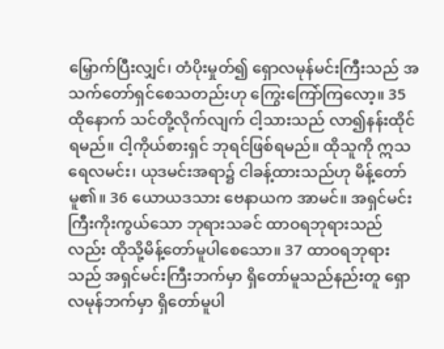မြှောက်ပြီးလျှင်၊ တံပိုးမှုတ်၍ ရှောလမုန်မင်းကြီးသည် အသက်တော်ရှင်စေသတည်းဟု ကြွေးကြော်ကြလော့။ 35 ထိုနောက် သင်တို့လိုက်လျက် ငါ့သားသည် လာ၍နန်းထိုင်ရမည်။ ငါ့ကိုယ်စားရှင် ဘုရင်ဖြစ်ရမည်။ ထိုသူကို ဣသရေလမင်း၊ ယုဒမင်းအရာ၌ ငါခန့်ထားသည်ဟု မိန့်တော်မူ၏။ 36 ယောယဒသား ဗေနာယက အာမင်။ အရှင်မင်းကြီးကိုးကွယ်သော ဘုရားသခင် ထာဝရဘုရားသည်လည်း ထိုသို့မိန့်တော်မူပါစေသော။ 37 ထာဝရဘုရားသည် အရှင်မင်းကြီးဘက်မှာ ရှိတော်မူသည်နည်းတူ ရှောလမုန်ဘက်မှာ ရှိတော်မူပါ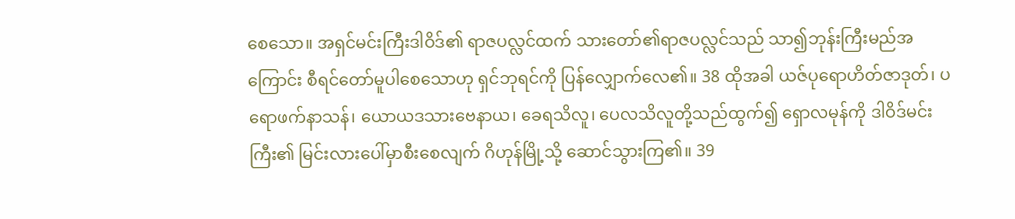စေသော။ အရှင်မင်းကြီးဒါဝိဒ်၏ ရာဇပလ္လင်ထက် သားတော်၏ရာဇပလ္လင်သည် သာ၍ဘုန်းကြီးမည်အကြောင်း စီရင်တော်မူပါစေသောဟု ရှင်ဘုရင်ကို ပြန်လျှောက်လေ၏။ 38 ထိုအခါ ယဇ်ပုရောဟိတ်ဇာဒုတ်၊ ပရောဖက်နာသန်၊ ယောယဒသားဗေနာယ၊ ခေရသိလူ၊ ပေလသိလူတို့သည်ထွက်၍ ရှောလမုန်ကို ဒါဝိဒ်မင်းကြီး၏ မြင်းလားပေါ်မှာစီးစေလျက် ဂိဟုန်မြို့သို့ ဆောင်သွားကြ၏။ 39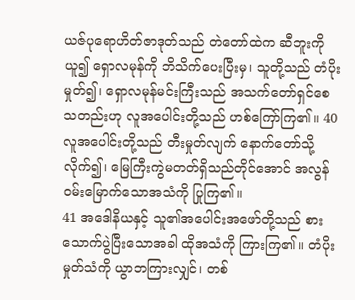ယဇ်ပုရောဟိတ်ဇာဒုတ်သည် တဲတော်ထဲက ဆီဘူးကိုယူ၍ ရှောလမုန်ကို ဘိသိက်ပေးပြီးမှ၊ သူတို့သည် တံပိုးမှုတ်၍၊ ရှောလမုန်မင်းကြီးသည် အသက်တော်ရှင်စေသတည်းဟု လူအပေါင်းတို့သည် ဟစ်ကြော်ကြ၏။ 40 လူအပေါင်းတို့သည် တီးမှုတ်လျက် နောက်တော်သို့လိုက်၍၊ မြေကြီးကွဲမတတ်ရှိသည်တိုင်အောင် အလွန်ဝမ်းမြောက်သောအသံကို ပြုကြ၏။
41 အဒေါနိယနှင့် သူ၏အပေါင်းအဖော်တို့သည် စားသောက်ပွဲပြီးသောအခါ ထိုအသံကို ကြားကြ၏။ တံပိုးမှုတ်သံကို ယွာဘကြားလျှင်၊ တစ်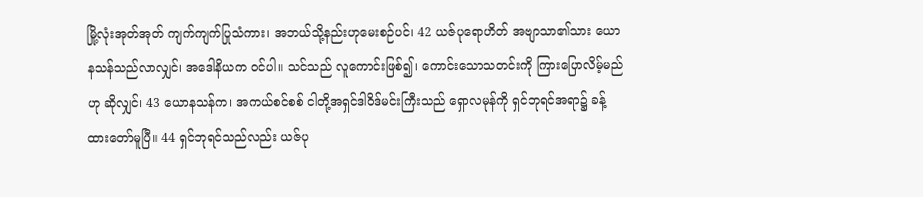မြို့လုံးအုတ်အုတ် ကျက်ကျက်ပြုသံကား၊ အဘယ်သို့နည်းဟုမေးစဉ်ပင်၊ 42 ယဇ်ပုရောဟိတ် အဗျာသာ၏သား ယောနသန်သည်လာလျှင်၊ အဒေါနိယက ဝင်ပါ။ သင်သည် လူကောင်းဖြစ်၍၊ ကောင်းသောသတင်းကို ကြားပြောလိမ့်မည်ဟု ဆိုလျှင်၊ 43 ယောနသန်က၊ အကယ်စင်စစ် ငါတို့အရှင်ဒါဝိဒ်မင်းကြီးသည် ရှောလမုန်ကို ရှင်ဘုရင်အရာ၌ ခန့်ထားတော်မူပြီ။ 44 ရှင်ဘုရင်သည်လည်း ယဇ်ပု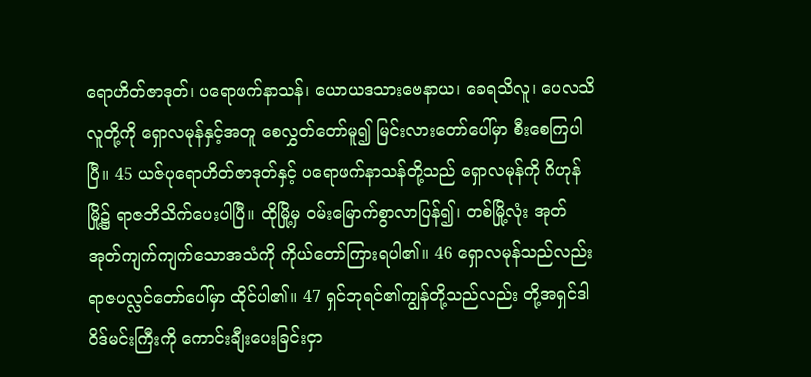ရောဟိတ်ဇာဒုတ်၊ ပရောဖက်နာသန်၊ ယောယဒသားဗေနာယ၊ ခေရသိလူ၊ ပေလသိလူတို့ကို ရှောလမုန်နှင့်အတူ စေလွှတ်တော်မူ၍ မြင်းလားတော်ပေါ်မှာ စီးစေကြပါပြီ။ 45 ယဇ်ပုရောဟိတ်ဇာဒုတ်နှင့် ပရောဖက်နာသန်တို့သည် ရှောလမုန်ကို ဂိဟုန်မြို့၌ ရာဇဘိသိက်ပေးပါပြီ။ ထိုမြို့မှ ဝမ်းမြောက်စွာလာပြန်၍၊ တစ်မြို့လုံး အုတ်အုတ်ကျက်ကျက်သောအသံကို ကိုယ်တော်ကြားရပါ၏။ 46 ရှောလမုန်သည်လည်း ရာဇပလ္လင်တော်ပေါ်မှာ ထိုင်ပါ၏။ 47 ရှင်ဘုရင်၏ကျွန်တို့သည်လည်း တို့အရှင်ဒါဝိဒ်မင်းကြီးကို ကောင်းချီးပေးခြင်းငှာ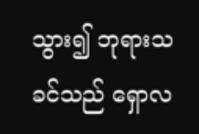သွား၍ ဘုရားသခင်သည် ရှောလ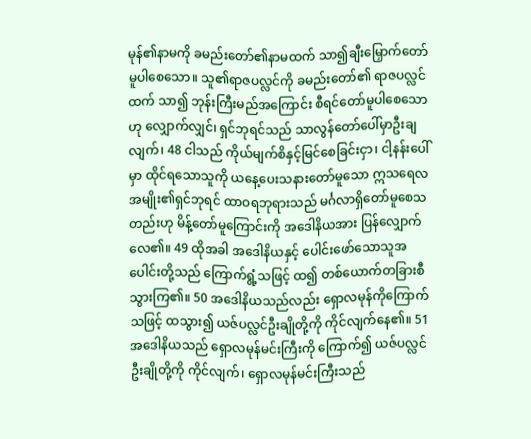မုန်၏နာမကို ခမည်းတော်၏နာမထက် သာ၍ချီးမြှောက်တော်မူပါစေသော။ သူ၏ရာဇပလ္လင်ကို ခမည်းတော်၏ ရာဇပလ္လင်ထက် သာ၍ ဘုန်းကြီးမည်အကြောင်း စီရင်တော်မူပါစေသောဟု လျှောက်လျှင်၊ ရှင်ဘုရင်သည် သာလွန်တော်ပေါ်မှာဦးချလျက်၊ 48 ငါသည် ကိုယ်မျက်စိနှင့်မြင်စေခြင်းငှာ၊ ငါ့နန်းပေါ်မှာ ထိုင်ရသောသူကို ယနေ့ပေးသနားတော်မူသော ဣသရေလအမျိုး၏ရှင်ဘုရင် ထာဝရဘုရားသည် မင်္ဂလာရှိတော်မူစေသတည်းဟု မိန့်တော်မူကြောင်းကို အဒေါနိယအား ပြန်လျှောက်လေ၏။ 49 ထိုအခါ အဒေါနိယနှင့် ပေါင်းဖော်သောသူအပေါင်းတို့သည် ကြောက်ရွံ့သဖြင့် ထ၍ တစ်ယောက်တခြားစီ သွားကြ၏။ 50 အဒေါနိယသည်လည်း ရှောလမုန်ကိုကြောက်သဖြင့် ထသွား၍ ယဇ်ပလ္လင်ဦးချိုတို့ကို ကိုင်လျက်နေ၏။ 51 အဒေါနိယသည် ရှောလမုန်မင်းကြီးကို ကြောက်၍ ယဇ်ပလ္လင်ဦးချိုတို့ကို ကိုင်လျက်၊ ရှောလမုန်မင်းကြီးသည်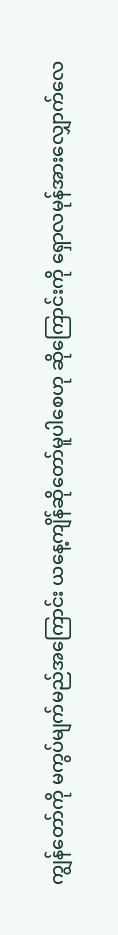ကျွန်တော်ကို မကွပ်မျက်မည်အကြောင်း ယနေ့ကျိန်ဆိုတော်မူပါစေဟု ဆိုကြောင်းကို ရှောလမုန်အားလျှောက်လေ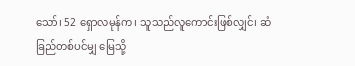သော်၊ 52 ရှောလမုန်က၊ သူသည်လူကောင်းဖြစ်လျှင်၊ ဆံခြည်တစ်ပင်မျှ မြေသို့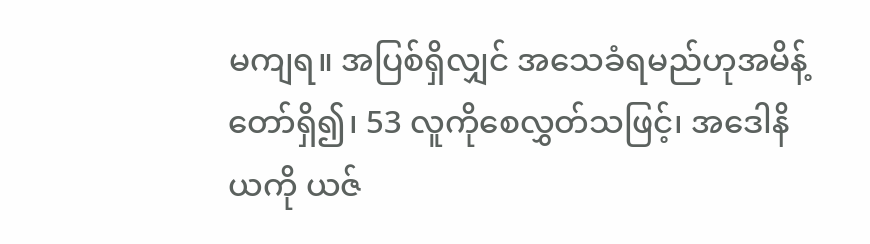မကျရ။ အပြစ်ရှိလျှင် အသေခံရမည်ဟုအမိန့်တော်ရှိ၍၊ 53 လူကိုစေလွှတ်သဖြင့်၊ အဒေါနိယကို ယဇ်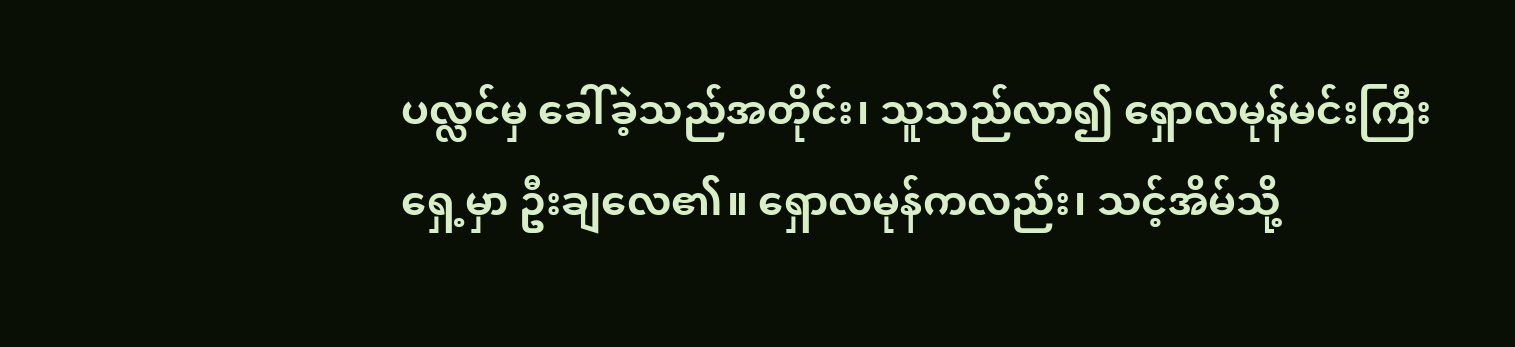ပလ္လင်မှ ခေါ်ခဲ့သည်အတိုင်း၊ သူသည်လာ၍ ရှောလမုန်မင်းကြီးရှေ့မှာ ဦးချလေ၏။ ရှောလမုန်ကလည်း၊ သင့်အိမ်သို့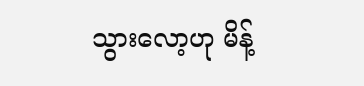သွားလော့ဟု မိန့်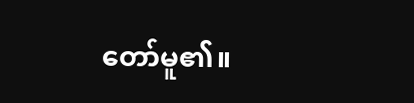တော်မူ၏။